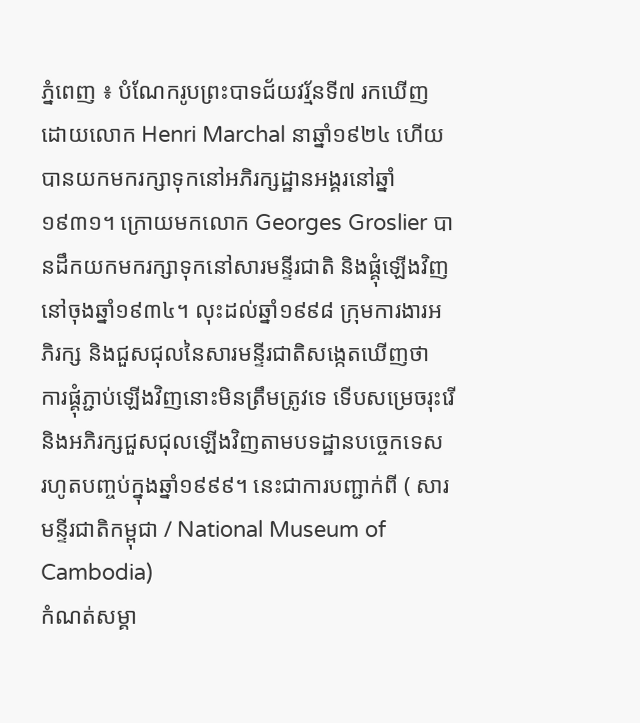ភ្នំពេញ ៖ បំណែករូបព្រះបាទជ័យវរ្ម័នទី៧ រកឃើញដោយលោក Henri Marchal នាឆ្នាំ១៩២៤ ហើយបានយកមករក្សាទុកនៅអភិរក្សដ្ឋានអង្គរនៅឆ្នាំ១៩៣១។ ក្រោយមកលោក Georges Groslier បានដឹកយកមករក្សាទុកនៅសារមន្ទីរជាតិ និងផ្គុំឡើងវិញនៅចុងឆ្នាំ១៩៣៤។ លុះដល់ឆ្នាំ១៩៩៨ ក្រុមការងារអភិរក្ស និងជួសជុលនៃសារមន្ទីរជាតិសង្កេតឃើញថា ការផ្គុំភ្ជាប់ឡើងវិញនោះមិនត្រឹមត្រូវទេ ទើបសម្រេចរុះរើ និងអភិរក្សជួសជុលឡើងវិញតាមបទដ្ឋានបច្ចេកទេស រហូតបញ្ចប់ក្នុងឆ្នាំ១៩៩៩។ នេះជាការបញ្ជាក់ពី ( សារមនី្ទរជាតិកម្ពុជា / National Museum of Cambodia)
កំណត់សម្គា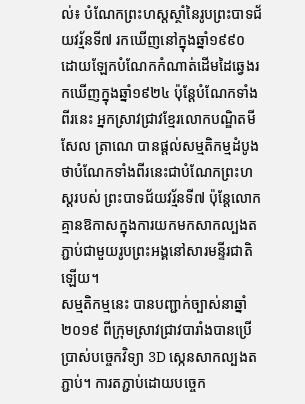ល់៖ បំណែកព្រះហស្តស្ថាំនៃរូបព្រះបាទជ័យវរ្ម័នទី៧ រកឃើញនៅក្នុងឆ្នាំ១៩៩០ ដោយឡែកបំណែកកំណាត់ដើមដៃឆ្វេងរកឃើញក្នុងឆ្នាំ១៩២៤ ប៉ុន្តែបំណែកទាំងពីរនេះ អ្នកស្រាវជ្រាវខ្មែរលោកបណ្ឌិតមីសែល ត្រាណេ បានផ្តល់សម្មតិកម្មដំបូងថាបំណែកទាំងពីរនេះជាបំណែកព្រះហស្ដរបស់ ព្រះបាទជ័យវរ្ម័នទី៧ ប៉ុន្តែលោកគ្មានឱកាសក្នុងការយកមកសាកល្បងតភ្ជាប់ជាមួយរូបព្រះអង្គនៅសារមន្ទីរជាតិឡើយ។
សម្មតិកម្មនេះ បានបញ្ជាក់ច្បាស់នាឆ្នាំ២០១៩ ពីក្រុមស្រាវជ្រាវបារាំងបានប្រើប្រាស់បច្ចេកវិទ្យា 3D ស្កេនសាកល្បងតភ្ជាប់។ ការតភ្ជាប់ដោយបច្ចេក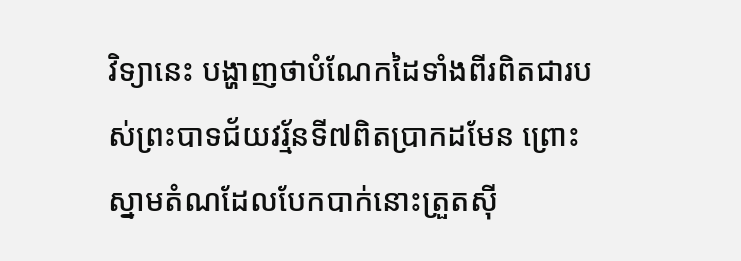វិទ្យានេះ បង្ហាញថាបំណែកដៃទាំងពីរពិតជារបស់ព្រះបាទជ័យវរ្ម័នទី៧ពិតប្រាកដមែន ព្រោះស្នាមតំណដែលបែកបាក់នោះត្រួតស៊ី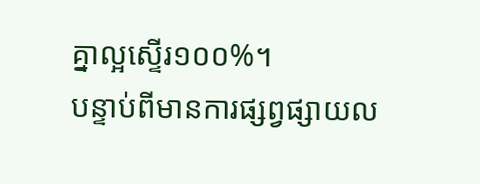គ្នាល្អស្ទើរ១០០%។
បន្ទាប់ពីមានការផ្សព្វផ្សាយល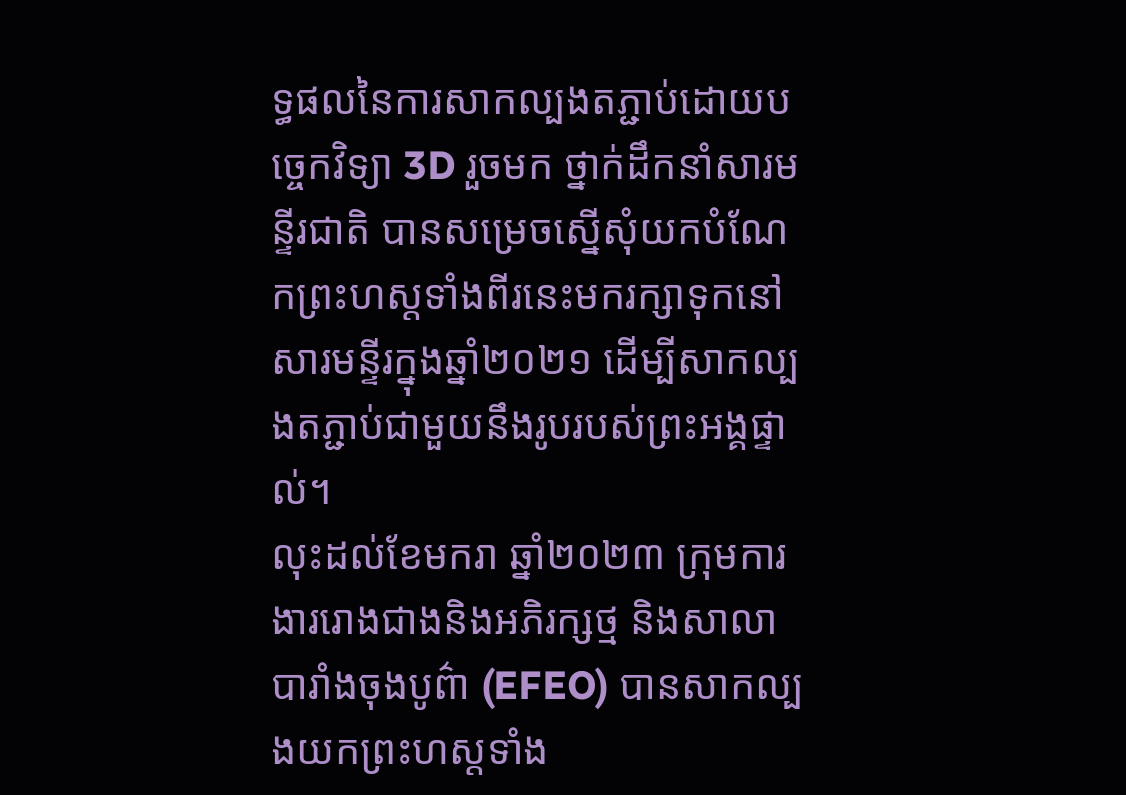ទ្ធផលនៃការសាកល្បងតភ្ជាប់ដោយបច្ចេកវិទ្យា 3D រួចមក ថ្នាក់ដឹកនាំសារមន្ទីរជាតិ បានសម្រេចស្នើសុំយកបំណែកព្រះហស្ដទាំងពីរនេះមករក្សាទុកនៅសារមន្ទីរក្នុងឆ្នាំ២០២១ ដើម្បីសាកល្បងតភ្ជាប់ជាមួយនឹងរូបរបស់ព្រះអង្គផ្ទាល់។
លុះដល់ខែមករា ឆ្នាំ២០២៣ ក្រុមការងាររោងជាងនិងអភិរក្សថ្ម និងសាលាបារាំងចុងបូព៌ា (EFEO) បានសាកល្បងយកព្រះហស្ដទាំង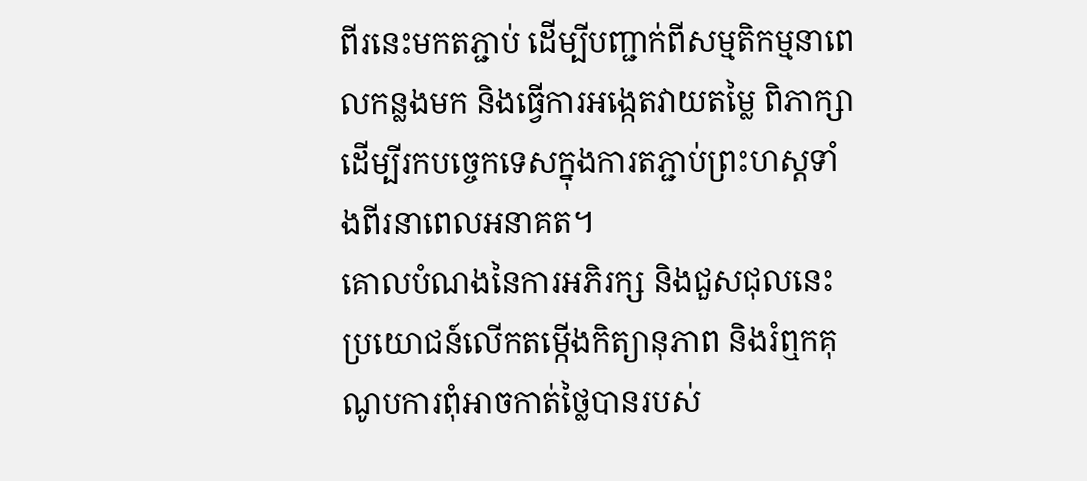ពីរនេះមកតភ្ជាប់ ដើម្បីបញ្ជាក់ពីសម្មតិកម្មនាពេលកន្លងមក និងធ្វើការអង្កេតវាយតម្លៃ ពិភាក្សាដើម្បីរកបច្ចេកទេសក្នុងការតភ្ជាប់ព្រះហស្ដទាំងពីរនាពេលអនាគត។
គោលបំណងនៃការអភិរក្ស និងជួសជុលនេះ ប្រយោជន៍លើកតម្កើងកិត្យានុភាព និងរំឮកគុណូបការពុំអាចកាត់ថ្លៃបានរបស់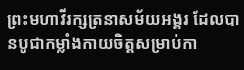ព្រះមហាវីរក្សត្រនាសម័យអង្គរ ដែលបានបូជាកម្លាំងកាយចិត្តសម្រាប់កា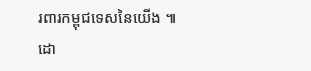រពារកម្ពុជទេសនៃយើង ៕
ដោ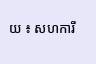យ ៖ សហការី